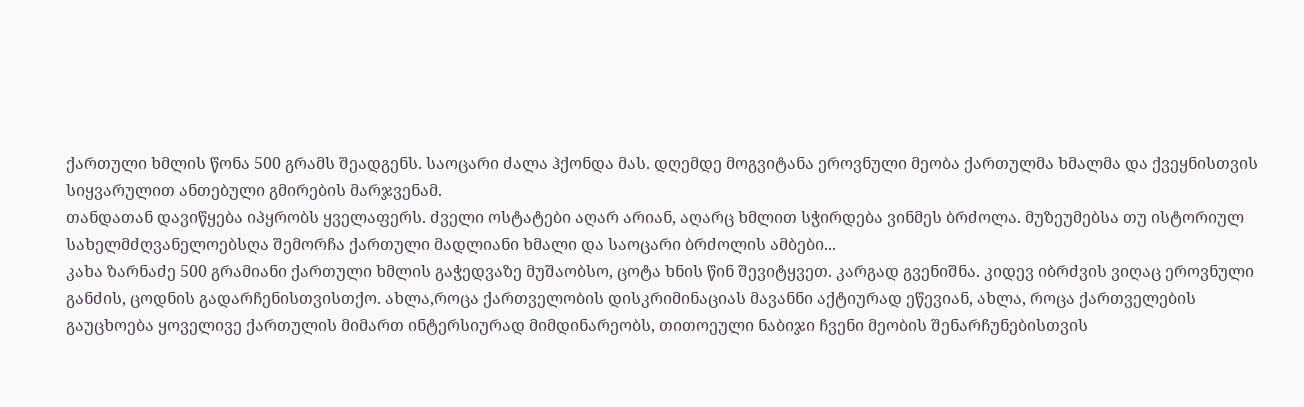ქართული ხმლის წონა 500 გრამს შეადგენს. საოცარი ძალა ჰქონდა მას. დღემდე მოგვიტანა ეროვნული მეობა ქართულმა ხმალმა და ქვეყნისთვის სიყვარულით ანთებული გმირების მარჯვენამ.
თანდათან დავიწყება იპყრობს ყველაფერს. ძველი ოსტატები აღარ არიან, აღარც ხმლით სჭირდება ვინმეს ბრძოლა. მუზეუმებსა თუ ისტორიულ სახელმძღვანელოებსღა შემორჩა ქართული მადლიანი ხმალი და საოცარი ბრძოლის ამბები...
კახა ზარნაძე 500 გრამიანი ქართული ხმლის გაჭედვაზე მუშაობსო, ცოტა ხნის წინ შევიტყვეთ. კარგად გვენიშნა. კიდევ იბრძვის ვიღაც ეროვნული განძის, ცოდნის გადარჩენისთვისთქო. ახლა,როცა ქართველობის დისკრიმინაციას მავანნი აქტიურად ეწევიან, ახლა, როცა ქართველების გაუცხოება ყოველივე ქართულის მიმართ ინტერსიურად მიმდინარეობს, თითოეული ნაბიჯი ჩვენი მეობის შენარჩუნებისთვის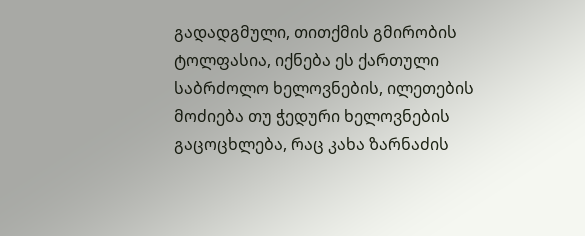გადადგმული, თითქმის გმირობის ტოლფასია, იქნება ეს ქართული საბრძოლო ხელოვნების, ილეთების მოძიება თუ ჭედური ხელოვნების გაცოცხლება, რაც კახა ზარნაძის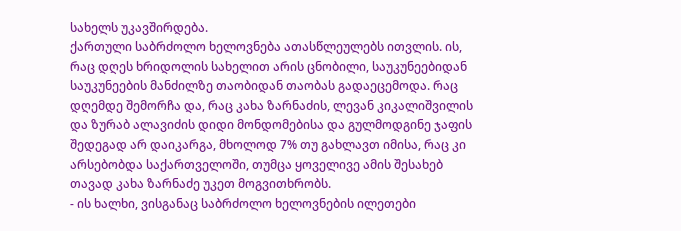სახელს უკავშირდება.
ქართული საბრძოლო ხელოვნება ათასწლეულებს ითვლის. ის, რაც დღეს ხრიდოლის სახელით არის ცნობილი, საუკუნეებიდან საუკუნეების მანძილზე თაობიდან თაობას გადაეცემოდა. რაც დღემდე შემორჩა და, რაც კახა ზარნაძის, ლევან კიკალიშვილის და ზურაბ ალავიძის დიდი მონდომებისა და გულმოდგინე ჯაფის შედეგად არ დაიკარგა, მხოლოდ 7% თუ გახლავთ იმისა, რაც კი არსებობდა საქართველოში, თუმცა ყოველივე ამის შესახებ თავად კახა ზარნაძე უკეთ მოგვითხრობს.
- ის ხალხი, ვისგანაც საბრძოლო ხელოვნების ილეთები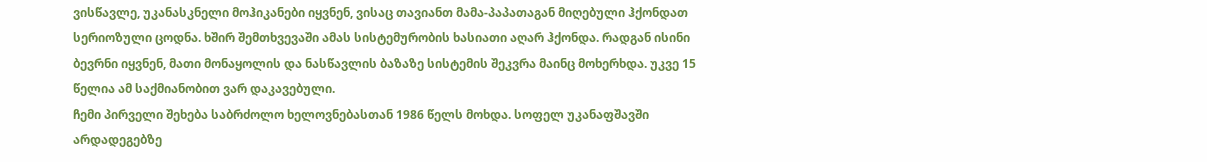ვისწავლე, უკანასკნელი მოჰიკანები იყვნენ, ვისაც თავიანთ მამა-პაპათაგან მიღებული ჰქონდათ სერიოზული ცოდნა. ხშირ შემთხვევაში ამას სისტემურობის ხასიათი აღარ ჰქონდა. რადგან ისინი ბევრნი იყვნენ, მათი მონაყოლის და ნასწავლის ბაზაზე სისტემის შეკვრა მაინც მოხერხდა. უკვე 15 წელია ამ საქმიანობით ვარ დაკავებული.
ჩემი პირველი შეხება საბრძოლო ხელოვნებასთან 1986 წელს მოხდა. სოფელ უკანაფშავში არდადეგებზე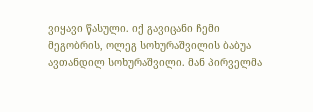ვიყავი წასული. იქ გავიცანი ჩემი მეგობრის, ოლეგ სოხურაშვილის ბაბუა ავთანდილ სოხურაშვილი. მან პირველმა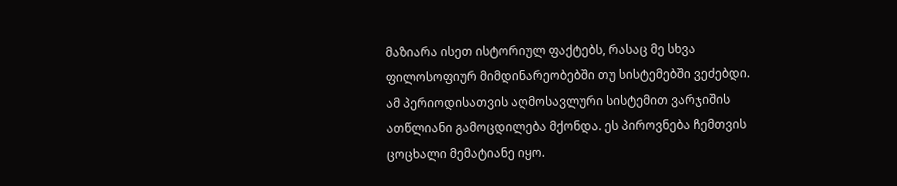მაზიარა ისეთ ისტორიულ ფაქტებს, რასაც მე სხვა ფილოსოფიურ მიმდინარეობებში თუ სისტემებში ვეძებდი. ამ პერიოდისათვის აღმოსავლური სისტემით ვარჯიშის ათწლიანი გამოცდილება მქონდა. ეს პიროვნება ჩემთვის ცოცხალი მემატიანე იყო.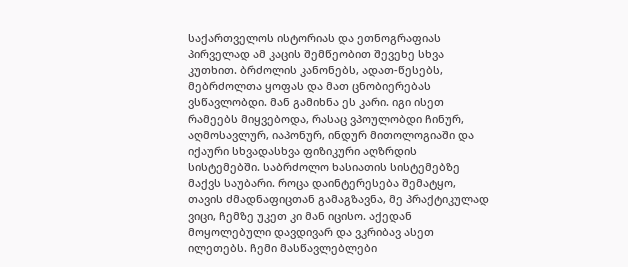საქართველოს ისტორიას და ეთნოგრაფიას პირველად ამ კაცის შემწეობით შევეხე სხვა კუთხით. ბრძოლის კანონებს, ადათ-წესებს, მებრძოლთა ყოფას და მათ ცნობიერებას ვსწავლობდი. მან გამიხნა ეს კარი. იგი ისეთ რამეებს მიყვებოდა, რასაც ვპოულობდი ჩინურ, აღმოსავლურ, იაპონურ, ინდურ მითოლოგიაში და იქაური სხვადასხვა ფიზიკური აღზრდის სისტემებში. საბრძოლო ხასიათის სისტემებზე მაქვს საუბარი. როცა დაინტერესება შემატყო, თავის ძმადნაფიცთან გამაგზავნა, მე პრაქტიკულად ვიცი, ჩემზე უკეთ კი მან იცისო. აქედან მოყოლებული დავდივარ და ვკრიბავ ასეთ ილეთებს. ჩემი მასწავლებლები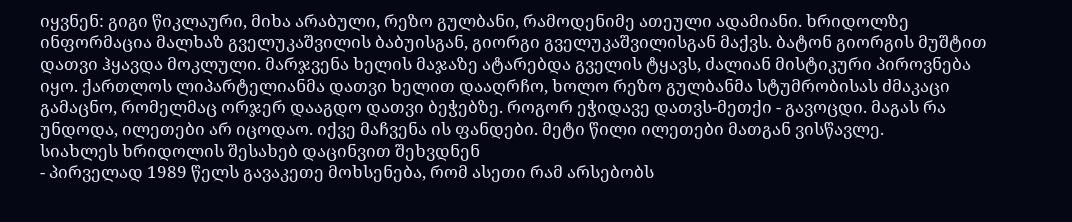იყვნენ: გიგი წიკლაური, მიხა არაბული, რეზო გულბანი, რამოდენიმე ათეული ადამიანი. ხრიდოლზე ინფორმაცია მალხაზ გველუკაშვილის ბაბუისგან, გიორგი გველუკაშვილისგან მაქვს. ბატონ გიორგის მუშტით დათვი ჰყავდა მოკლული. მარჯვენა ხელის მაჯაზე ატარებდა გველის ტყავს, ძალიან მისტიკური პიროვნება იყო. ქართლოს ლიპარტელიანმა დათვი ხელით დააღრჩო, ხოლო რეზო გულბანმა სტუმრობისას ძმაკაცი გამაცნო, რომელმაც ორჯერ დააგდო დათვი ბეჭებზე. როგორ ეჭიდავე დათვს-მეთქი - გავოცდი. მაგას რა უნდოდა, ილეთები არ იცოდაო. იქვე მაჩვენა ის ფანდები. მეტი წილი ილეთები მათგან ვისწავლე.
სიახლეს ხრიდოლის შესახებ დაცინვით შეხვდნენ
- პირველად 1989 წელს გავაკეთე მოხსენება, რომ ასეთი რამ არსებობს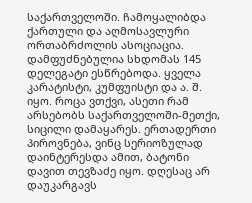საქართველოში. ჩამოყალიბდა ქართული და აღმოსავლური ორთაბრძოლის ასოციაცია. დამფუძნებულია სხდომას 145 დელეგატი ესწრებოდა. ყველა კარატისტი, კუმფუისტი და ა. შ. იყო. როცა ვთქვი, ასეთი რამ არსებობს საქართველოში-მეთქი, სიცილი დამაყარეს. ერთადერთი პიროვნება, ვინც სერიოზულად დაინტერესდა ამით, ბატონი დავით თევზაძე იყო. დღესაც არ დაუკარგავს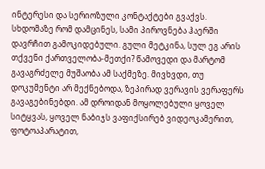ინტერესი და სერიოზული კონტაქტები გვაქვს. სხდომაზე რომ დამცინეს, სამი პიროვნება ჰაერში დავრჩით გამოკიდებული. გული მეტკინა, სულ ეგ არის თქვენი ქართველობა-მეთქი? წამოვედი და მარტომ გავაგრძელე მუშაობა ამ საქმეზე. მივხვდი, თუ დოკუმენტი არ მექნებოდა, ზეპირად ვერავის ვერაფერს გავაგებინებდი. ამ დროიდან მოყოლებული ყოველ სიტყვას, ყოველ ნაბიჯს ვაფიქსირებ ვიდეოკამერით, ფოტოაპარატით,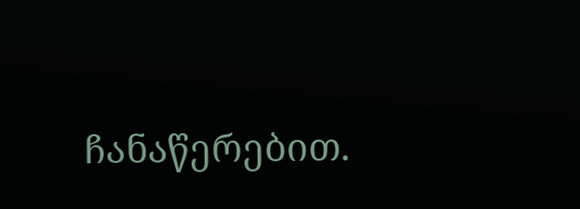ჩანაწერებით.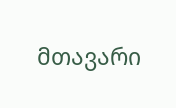მთავარი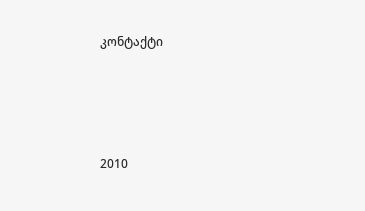კონტაქტი




2010